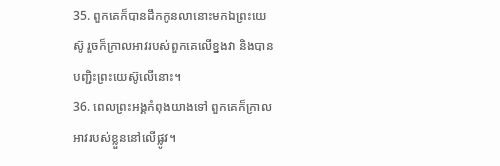35. ពួកគេក៏បានដឹកកូនលានោះមកឯព្រះយេស៊ូ រួចក៏ក្រាលអាវរបស់ពួកគេលើខ្នងវា និងបានបញ្ជិះព្រះយេស៊ូលើនោះ។
36. ពេលព្រះអង្គកំពុងយាងទៅ ពួកគេក៏ក្រាលអាវរបស់ខ្លួននៅលើផ្លូវ។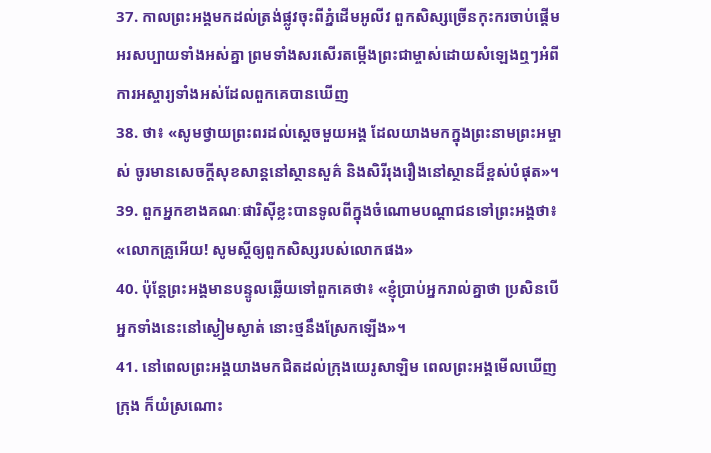37. កាលព្រះអង្គមកដល់ត្រង់ផ្លូវចុះពីភ្នំដើមអូលីវ ពួកសិស្សច្រើនកុះករចាប់ផ្ដើមអរសប្បាយទាំងអស់គ្នា ព្រមទាំងសរសើរតម្កើងព្រះជាម្ចាស់ដោយសំឡេងឮៗអំពីការអស្ចារ្យទាំងអស់ដែលពួកគេបានឃើញ
38. ថា៖ «សូមថ្វាយព្រះពរដល់ស្ដេចមួយអង្គ ដែលយាងមកក្នុងព្រះនាមព្រះអម្ចាស់ ចូរមានសេចក្ដីសុខសាន្ដនៅស្ថានសួគ៌ និងសិរីរុងរឿងនៅស្ថានដ៏ខ្ពស់បំផុត»។
39. ពួកអ្នកខាងគណៈផារិស៊ីខ្លះបានទូលពីក្នុងចំណោមបណ្ដាជនទៅព្រះអង្គថា៖ «លោកគ្រូអើយ! សូមស្ដីឲ្យពួកសិស្សរបស់លោកផង»
40. ប៉ុន្ដែព្រះអង្គមានបន្ទូលឆ្លើយទៅពួកគេថា៖ «ខ្ញុំប្រាប់អ្នករាល់គ្នាថា ប្រសិនបើអ្នកទាំងនេះនៅស្ងៀមស្ងាត់ នោះថ្មនឹងស្រែកឡើង»។
41. នៅពេលព្រះអង្គយាងមកជិតដល់ក្រុងយេរូសាឡិម ពេលព្រះអង្គមើលឃើញក្រុង ក៏យំស្រណោះ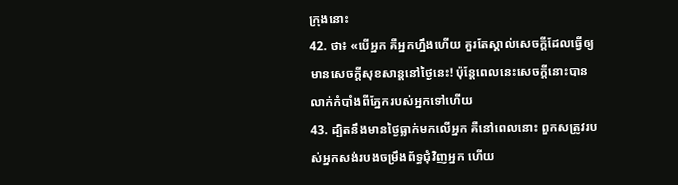ក្រុងនោះ
42. ថា៖ «បើអ្នក គឺអ្នកហ្នឹងហើយ គួរតែស្គាល់សេចក្ដីដែលធ្វើឲ្យមានសេចក្ដីសុខសាន្ដនៅថ្ងៃនេះ! ប៉ុន្ដែពេលនេះសេចក្ដីនោះបានលាក់កំបាំងពីភ្នែករបស់អ្នកទៅហើយ
43. ដ្បិតនឹងមានថ្ងៃធ្លាក់មកលើអ្នក គឺនៅពេលនោះ ពួកសត្រូវរបស់អ្នកសង់របងចម្រឹងព័ទ្ធជុំវិញអ្នក ហើយ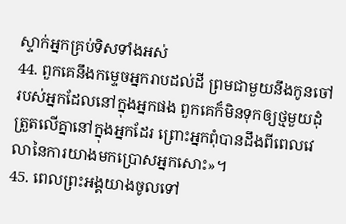ស្ទាក់អ្នកគ្រប់ទិសទាំងអស់
44. ពួកគេនឹងកម្ទេចអ្នករាបដល់ដី ព្រមជាមួយនឹងកូនចៅរបស់អ្នកដែលនៅក្នុងអ្នកផង ពួកគេក៏មិនទុកឲ្យថ្មមួយដុំត្រួតលើគ្នានៅក្នុងអ្នកដែរ ព្រោះអ្នកពុំបានដឹងពីពេលវេលានៃការយាងមកប្រោសអ្នកសោះ»។
45. ពេលព្រះអង្គយាងចូលទៅ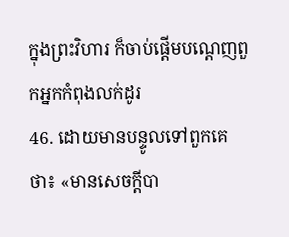ក្នុងព្រះវិហារ ក៏ចាប់ផ្ដើមបណ្ដេញពួកអ្នកកំពុងលក់ដូរ
46. ដោយមានបន្ទូលទៅពួកគេថា៖ «មានសេចក្ដីបា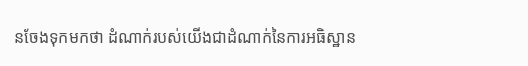នចែងទុកមកថា ដំណាក់របស់យើងជាដំណាក់នៃការអធិស្ឋាន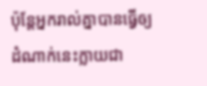ប៉ុន្ដែអ្នករាល់គ្នាបានធ្វើឲ្យដំណាក់នេះក្លាយជា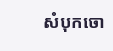សំបុកចោ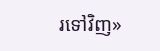រទៅវិញ»